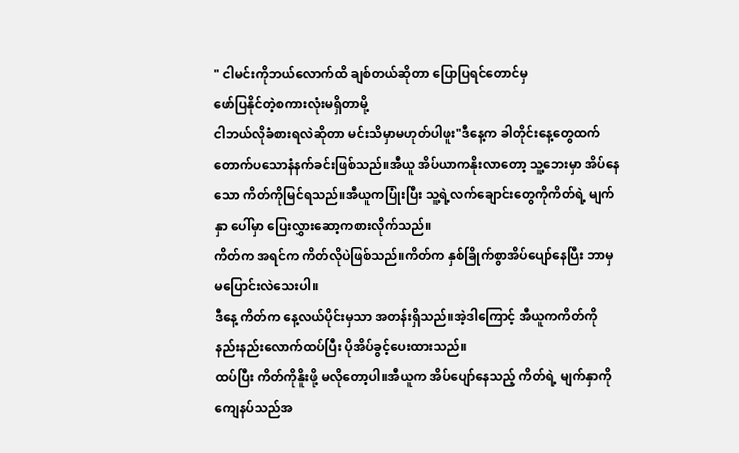" ငါမင်းကိုဘယ်လောက်ထိ ချစ်တယ်ဆိုတာ ပြောပြရင်တောင်မှ
ဖော်ပြနိုင်တဲ့စကားလုံးမရှိတာမို့
ငါဘယ်လိုခံစားရလဲဆိုတာ မင်းသိမှာမဟုတ်ပါဖူး"ဒီနေ့က ခါတိုင်းနေ့တွေထက် တောက်ပသောနံနက်ခင်းဖြစ်သည်။အီယူ အိပ်ယာကနိုးလာတော့ သူ့ဘေးမှာ အိပ်နေသော ကိတ်ကိုမြင်ရသည်။အီယူကပြုံးပြီး သူ့ရဲ့လက်ချောင်းတွေကိုကိတ်ရဲ့ မျက်နှာ ပေါ်မှာ ပြေးလွှားဆော့ကစားလိုက်သည်။
ကိတ်က အရင်က ကိတ်လိုပဲဖြစ်သည်။ကိတ်က နှစ်ခြိုက်စွာအိပ်ပျော်နေပြီး ဘာမှ မပြောင်းလဲသေးပါ။
ဒီနေ့ ကိတ်က နေ့လယ်ပိုင်းမှသာ အတန်းရှိသည်။အဲ့ဒါကြောင့် အီယူကကိတ်ကို နည်းနည်းလောက်ထပ်ပြီး ပိုအိပ်ခွင့်ပေးထားသည်။
ထပ်ပြီး ကိတ်ကိုနိူးဖို့ မလိုတော့ပါ။အီယူက အိပ်ပျော်နေသည့် ကိတ်ရဲ့ မျက်နှာကို
ကျေနပ်သည်အ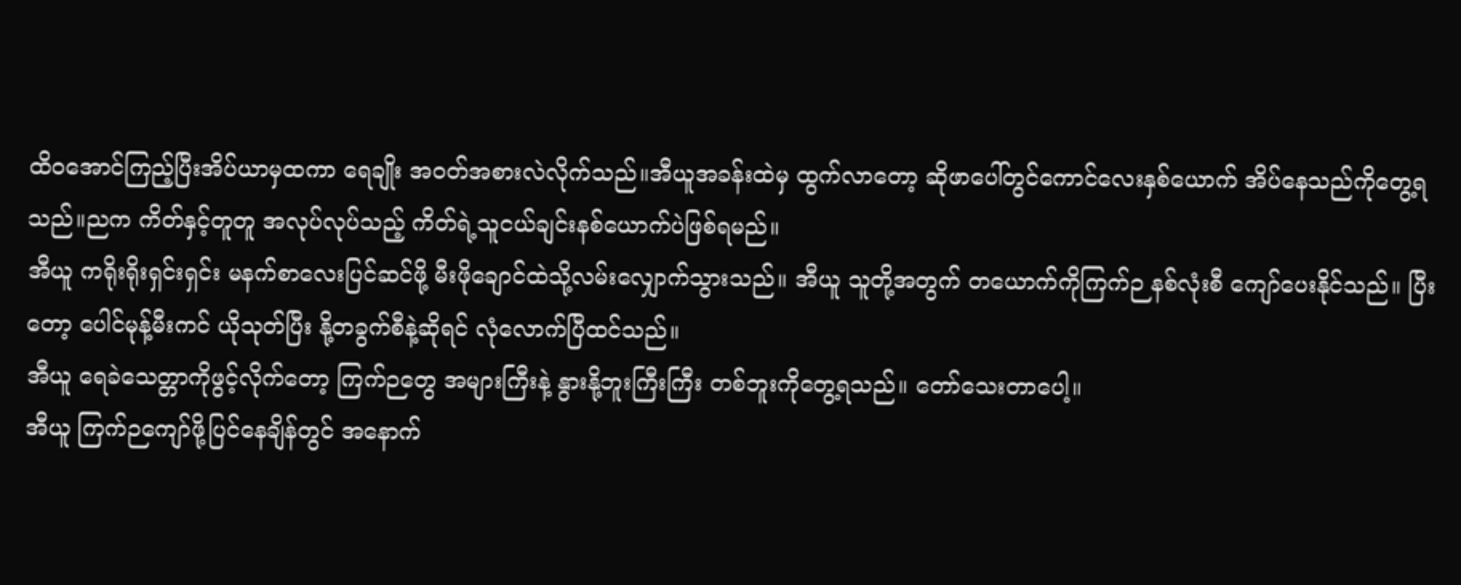ထိဝအောင်ကြည့်ပြီးအိပ်ယာမှထကာ ရေချိုး အဝတ်အစားလဲလိုက်သည်။အီယူအခန်းထဲမှ ထွက်လာတော့ ဆိုဖာပေါ်တွင်ကောင်လေးနှစ်ယောက် အိပ်နေသည်ကိုတွေ့ရသည်။ညက ကိတ်နှင့်တူတူ အလုပ်လုပ်သည့် ကိတ်ရဲ့သူငယ်ချင်းနစ်ယောက်ပဲဖြစ်ရမည်။
အီယူ ကရိုးရိုးရှင်းရှင်း မနက်စာလေးပြင်ဆင်ဖို့ မီးဖိုချောင်ထဲသို့လမ်းလျှောက်သွားသည်။ အီယူ သူတို့အတွက် တယောက်ကိုကြက်ဉ နစ်လုံးစီ ကျော်ပေးနိုင်သည်။ ပြီးတော့ ပေါင်မုန့်မီးကင် ယိုသုတ်ပြီး နို့တခွက်စီနဲ့ဆိုရင် လုံလောက်ပြီထင်သည်။
အီယူ ရေခဲသေတ္တာကိုဖွင့်လိုက်တော့ ကြက်ဉတွေ အများကြီးနဲ့ နွားနို့ဘူးကြီးကြီး တစ်ဘူးကိုတွေ့ရသည်။ တော်သေးတာပေါ့။
အီယူ ကြက်ဉကျော်ဖို့ပြင်နေချိန်တွင် အနောက်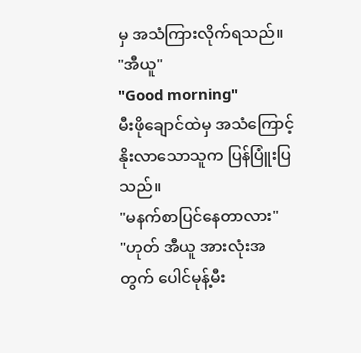မှ အသံကြားလိုက်ရသည်။
"အီယူ"
"Good morning"
မီးဖိုချောင်ထဲမှ အသံကြောင့်နိုးလာသောသူက ပြန်ပြူံးပြသည်။
"မနက်စာပြင်နေတာလား"
"ဟုတ် အီယူ အားလုံးအတွက် ပေါင်မုန့်မီး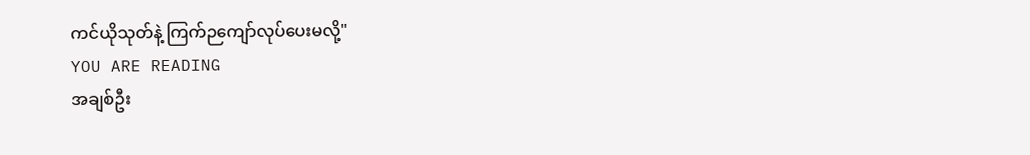ကင်ယိုသုတ်နဲ့ ကြက်ဉကျော်လုပ်ပေးမလို့"
YOU ARE READING
အချစ်ဦး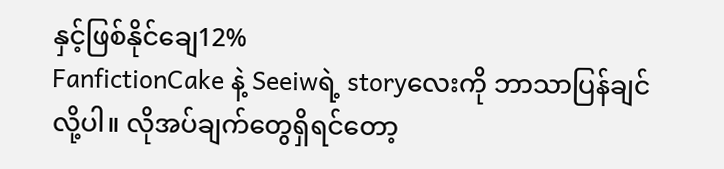နှင့်ဖြစ်နိုင်ချေ12%
FanfictionCake နဲ့ Seeiwရဲ့ storyလေးကို ဘာသာပြန်ချင်လို့ပါ။ လိုအပ်ချက်တွေရှိရင်တော့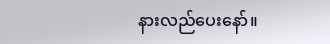နားလည်ပေးနော်။